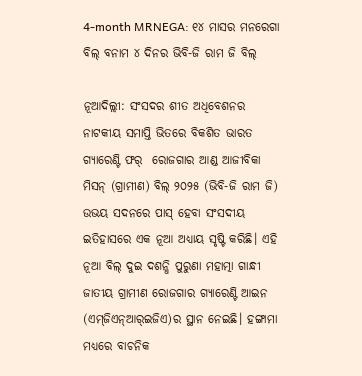4-month MRNEGA: ୧୪ ମାସର ମନରେଗା ବିଲ୍ ବନାମ ୪ ଦିନର ଭିବି-ଜି ରାମ ଜି ବିଲ୍

ନୂଆଦିଲ୍ଲୀ: ସଂସଦର ଶୀତ ଅଧିବେଶନର ନାଟକୀୟ ସମାପ୍ତି ଭିତରେ ବିକଶିତ ଭାରତ ଗ୍ୟାରେଣ୍ଟି ଫର୍‌  ରୋଜଗାର ଆଣ୍ଡ ଆଜୀବିକା ମିସନ୍‌ (ଗ୍ରାମୀଣ) ବିଲ୍ ୨୦୨୫ (ଭିବି-ଜି ରାମ ଜି) ଉଭୟ ସଦନରେ ପାସ୍ ହେବା ସଂସଦୀୟ ଇତିହାସରେ ଏକ ନୂଆ ଅଧ୍ୟାୟ ସୃଷ୍ଟି କରିଛି। ଏହି ନୂଆ ବିଲ୍‌ ଦୁଇ ଦଶନ୍ଧି ପୁରୁଣା ମହାତ୍ମା ଗାନ୍ଧୀ ଜାତୀୟ ଗ୍ରାମୀଣ ରୋଜଗାର ଗ୍ୟାରେଣ୍ଟି ଆଇନ (ଏମ୍‌ଜିଏନ୍ଆର୍‌ଇଜିଏ)ର ସ୍ଥାନ ନେଇଛି। ହଙ୍ଗାମା ମଧ୍ୟରେ ବାଚନିକ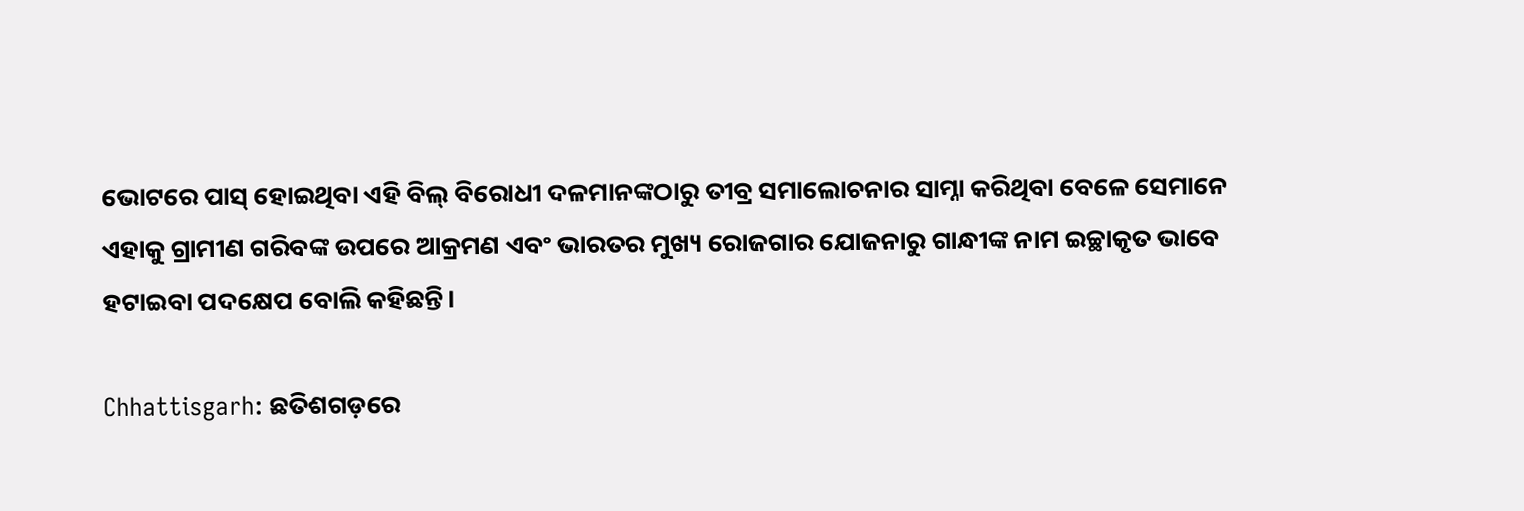ଭୋଟରେ ପାସ୍ ହୋଇଥିବା ଏହି ବିଲ୍ ବିରୋଧୀ ଦଳମାନଙ୍କଠାରୁ ତୀବ୍ର ସମାଲୋଚନାର ସାମ୍ନା କରିଥିବା ବେଳେ ସେମାନେ  ଏହାକୁ ଗ୍ରାମୀଣ ଗରିବଙ୍କ ଉପରେ ଆକ୍ରମଣ ଏବଂ ଭାରତର ମୁଖ୍ୟ ରୋଜଗାର ଯୋଜନାରୁ ଗାନ୍ଧୀଙ୍କ ନାମ ଇଚ୍ଛାକୃତ ଭାବେ ହଟାଇବା ପଦକ୍ଷେପ ବୋଲି କହିଛନ୍ତି।

Chhattisgarh: ଛତିଶଗଡ଼ରେ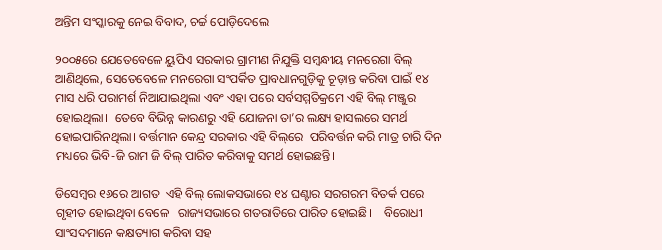ଅନ୍ତିମ ସଂସ୍କାରକୁ ନେଇ ବିବାଦ, ଚର୍ଚ୍ଚ ପୋଡ଼ିଦେଲେ

୨୦୦୫ରେ ଯେତେବେଳେ ୟୁପିଏ ସରକାର ଗ୍ରାମୀଣ ନିଯୁକ୍ତି ସମ୍ବନ୍ଧୀୟ ମନରେଗା ବିଲ୍ ଆଣିଥିଲେ, ସେତେବେଳେ ମନରେଗା ସଂପର୍କିତ ପ୍ରାବଧାନଗୁଡ଼ିକୁ ଚୂଡ଼ାନ୍ତ କରିବା ପାଇଁ ୧୪ ମାସ ଧରି ପରାମର୍ଶ ନିଆଯାଇଥିଲା ଏବଂ ଏହା ପରେ ସର୍ବସମ୍ମତିକ୍ରମେ ଏହି ବିଲ୍ ମଞ୍ଜୁର ହୋଇଥିଲା।  ତେବେ ବିଭିନ୍ନ କାରଣରୁ ଏହି ଯୋଜନା ତା’ର ଲକ୍ଷ୍ୟ ହାସଲରେ ସମର୍ଥ ହୋଇପାରିନଥିଲା। ବର୍ତ୍ତମାନ କେନ୍ଦ୍ର ସରକାର ଏହି ବିଲ୍‌ରେ  ପରିବର୍ତ୍ତନ କରି ମାତ୍ର ଚାରି ଦିନ ମଧ୍ୟରେ ଭିବି-ଜି ରାମ ଜି ବିଲ୍ ପାରିତ କରିବାକୁ ସମର୍ଥ ହୋଇଛନ୍ତି।

ଡିସେମ୍ବର ୧୬ରେ ଆଗତ  ଏହି ବିଲ୍ ଲୋକସଭାରେ ୧୪ ଘଣ୍ଟାର ସରଗରମ ବିତର୍କ ପରେ ଗୃହୀତ ହୋଇଥିବା ବେଳେ   ରାଜ୍ୟସଭାରେ ଗତରାତିରେ ପାରିତ ହୋଇଛି।    ବିରୋଧୀ ସାଂସଦମାନେ କକ୍ଷତ୍ୟାଗ କରିବା ସହ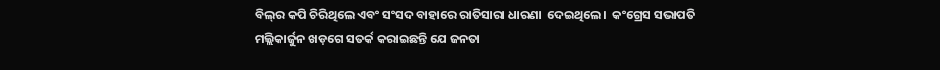ବିଲ୍‌ର କପି ଚିରିଥିଲେ ଏବଂ ସଂସଦ ବାହାରେ ରାତିସାରା ଧାରଣା  ଦେଇଥିଲେ।  କଂଗ୍ରେସ ସଭାପତି ମଲ୍ଲିକାର୍ଜୁନ ଖଡ଼ଗେ ସତର୍କ କରାଇଛନ୍ତି ଯେ ଜନତା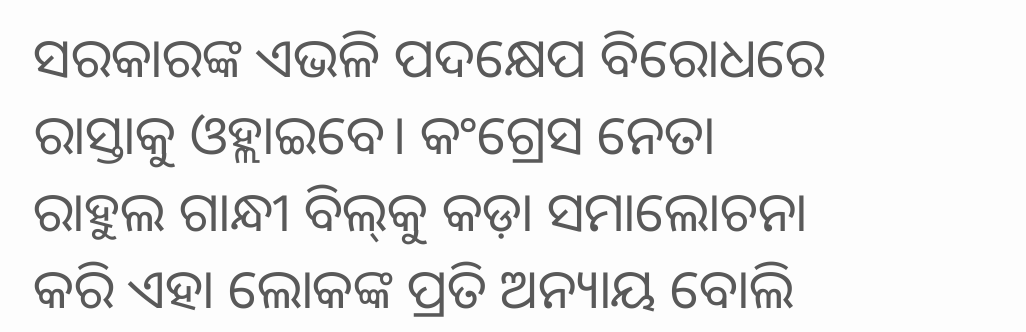ସରକାରଙ୍କ ଏଭଳି ପଦକ୍ଷେପ ବିରୋଧରେ  ରାସ୍ତାକୁ ଓହ୍ଲାଇବେ। କଂଗ୍ରେସ ନେତା ରାହୁଲ ଗାନ୍ଧୀ ବିଲ୍‌କୁ କଡ଼ା ସମାଲୋଚନା କରି ଏହା ଲୋକଙ୍କ ପ୍ରତି ଅନ୍ୟାୟ ବୋଲି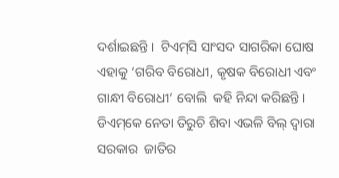ଦର୍ଶାଇଛନ୍ତି।  ଟିଏମ୍‌ସି ସାଂସଦ ସାଗରିକା ଘୋଷ ଏହାକୁ ‘ଗରିବ ବିରୋଧୀ, କୃଷକ ବିରୋଧୀ ଏବଂ ଗାନ୍ଧୀ ବିରୋଧୀ’ ବୋଲି  କହି ନିନ୍ଦା କରିଛନ୍ତି। ଡିଏମ୍‌କେ ନେତା ତିରୁଚି ଶିବା ଏଭଳି ବିଲ୍‌ ଦ୍ବାରା ସରକାର  ଜାତିର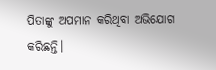ପିତାଙ୍କୁ ଅପମାନ କରିଥିବା ଅଭିଯୋଗ କରିଛନ୍ତି।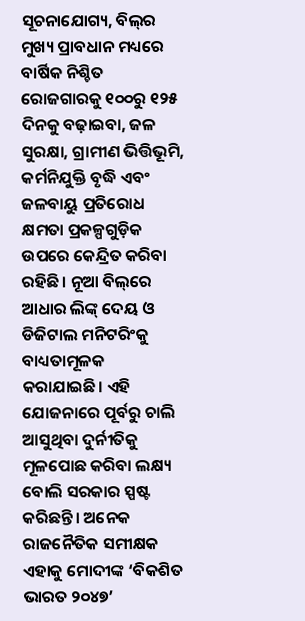ସୂଚନାଯୋଗ୍ୟ, ବିଲ୍‌ର ମୁଖ୍ୟ ପ୍ରାବଧାନ ମଧ୍ୟରେ ବାର୍ଷିକ ନିଶ୍ଚିତ ରୋଜଗାରକୁ ୧୦୦ରୁ ୧୨୫ ଦିନକୁ ବଢ଼ାଇବା, ଜଳ ସୁରକ୍ଷା, ଗ୍ରାମୀଣ ଭିତ୍ତିଭୂମି, କର୍ମନିଯୁକ୍ତି ବୃଦ୍ଧି ଏବଂ ଜଳବାୟୁ ପ୍ରତିରୋଧ କ୍ଷମତା ପ୍ରକଳ୍ପଗୁଡ଼ିକ ଉପରେ କେନ୍ଦ୍ରିତ କରିବା ରହିଛି। ନୂଆ ବିଲ୍‌ରେ  ଆଧାର ଲିଙ୍କ୍‌ ଦେୟ ଓ ଡିଜିଟାଲ ମନିଟରିଂକୁ ବାଧ୍ୟତାମୂଳକ କରାଯାଇଛି। ଏହି ଯୋଜନାରେ ପୂର୍ବରୁ ଚାଲି ଆସୁଥିବା ଦୁର୍ନୀତିକୁ ମୂଳପୋଛ କରିବା ଲକ୍ଷ୍ୟ ବୋଲି ସରକାର ସ୍ପଷ୍ଟ କରିଛନ୍ତି। ଅନେକ ରାଜନୈତିକ ସମୀକ୍ଷକ  ଏହାକୁ ମୋଦୀଙ୍କ ‘ବିକଶିତ ଭାରତ ୨୦୪୭’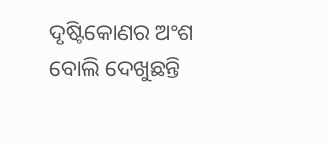ଦୃଷ୍ଟିକୋଣର ଅଂଶ ବୋଲି ଦେଖୁଛନ୍ତି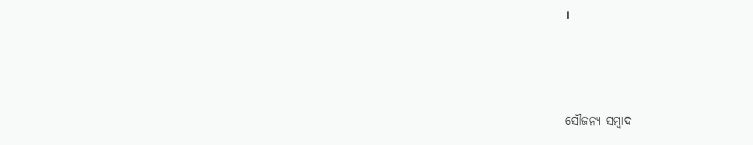।



ସୌଜନ୍ୟ ସମ୍ବାଦ